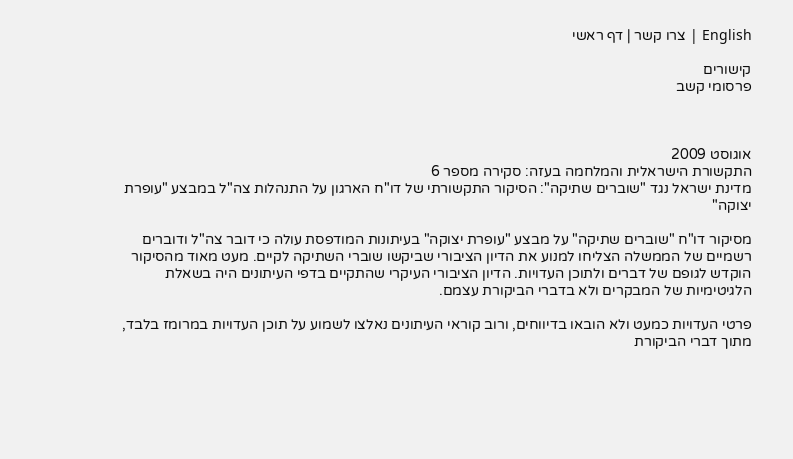English | צרו קשר | דף ראשי

קישורים
פרסומי קשב



אוגוסט 2009
התקשורת הישראלית והמלחמה בעזה: סקירה מספר 6
מדינת ישראל נגד "שוברים שתיקה": הסיקור התקשורתי של דו"ח הארגון על התנהלות צה"ל במבצע "עופרת יצוקה"

מסיקור דו"ח "שוברים שתיקה" על מבצע "עופרת יצוקה" בעיתונות המודפסת עולה כי דובר צה"ל ודוברים רשמיים של הממשלה הצליחו למנוע את הדיון הציבורי שביקשו שוברי השתיקה לקיים. מעט מאוד מהסיקור הוקדש לגופם של דברים ולתוכן העדויות. הדיון הציבורי העיקרי שהתקיים בדפי העיתונים היה בשאלת הלגיטימיות של המבקרים ולא בדברי הביקורת עצמם.

פרטי העדויות כמעט ולא הובאו בדיווחים, ורוב קוראי העיתונים נאלצו לשמוע על תוכן העדויות במרומז בלבד, מתוך דברי הביקורת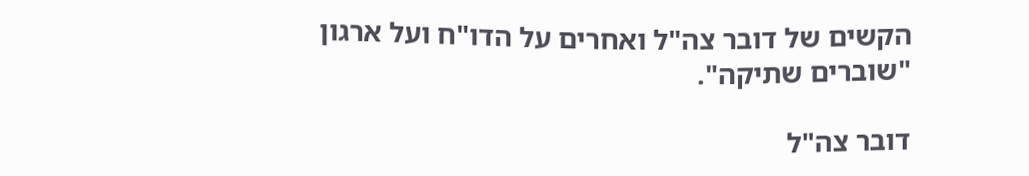הקשים של דובר צה"ל ואחרים על הדו"ח ועל ארגון "שוברים שתיקה".

דובר צה"ל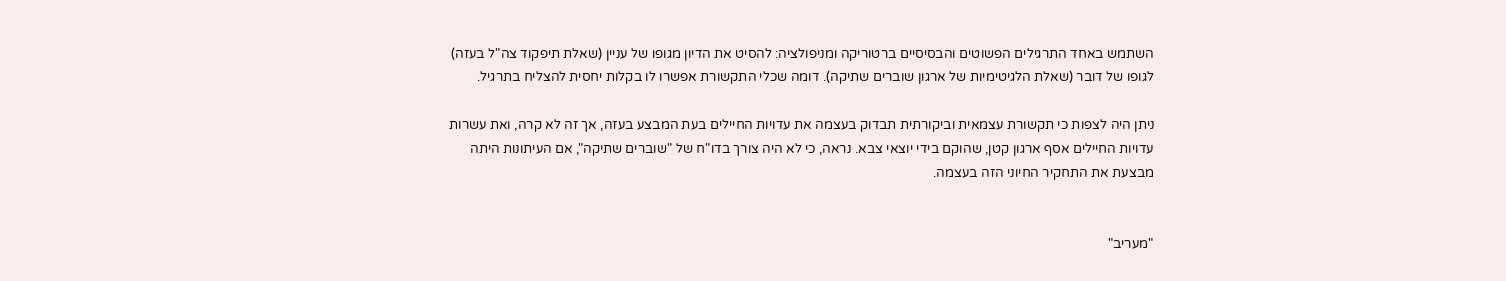השתמש באחד התרגילים הפשוטים והבסיסיים ברטוריקה ומניפולציה: להסיט את הדיון מגופו של עניין (שאלת תיפקוד צה"ל בעזה) לגופו של דובר (שאלת הלגיטימיות של ארגון שוברים שתיקה). דומה שכלי התקשורת אפשרו לו בקלות יחסית להצליח בתרגיל.

ניתן היה לצפות כי תקשורת עצמאית וביקורתית תבדוק בעצמה את עדויות החיילים בעת המבצע בעזה, אך זה לא קרה, ואת עשרות עדויות החיילים אסף ארגון קטן, שהוקם בידי יוצאי צבא. נראה, כי לא היה צורך בדו"ח של "שוברים שתיקה", אם העיתונות היתה מבצעת את התחקיר החיוני הזה בעצמה.


"מעריב"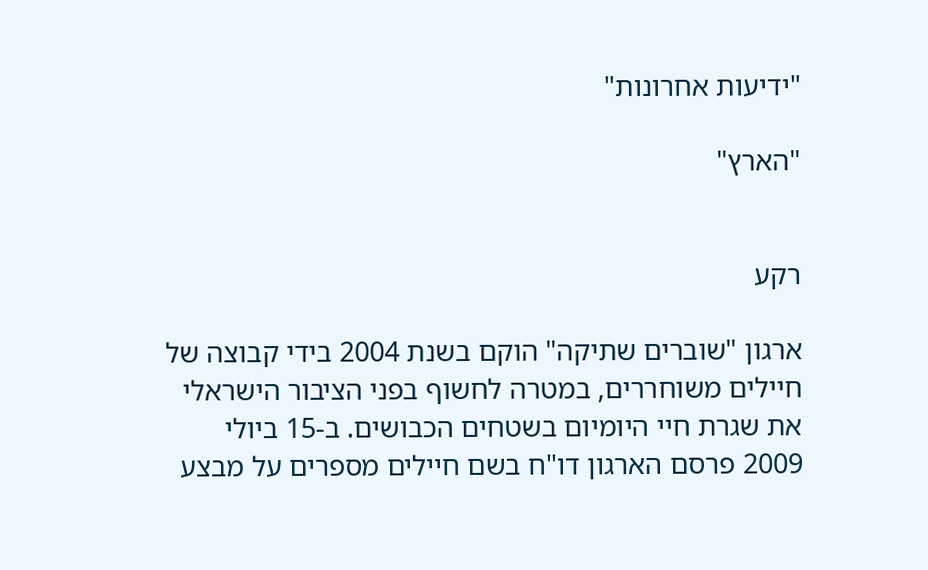"ידיעות אחרונות"

"הארץ"


רקע

ארגון "שוברים שתיקה" הוקם בשנת 2004 בידי קבוצה של חיילים משוחררים, במטרה לחשוף בפני הציבור הישראלי את שגרת חיי היומיום בשטחים הכבושים. ב-15 ביולי 2009 פרסם הארגון דו"ח בשם חיילים מספרים על מבצע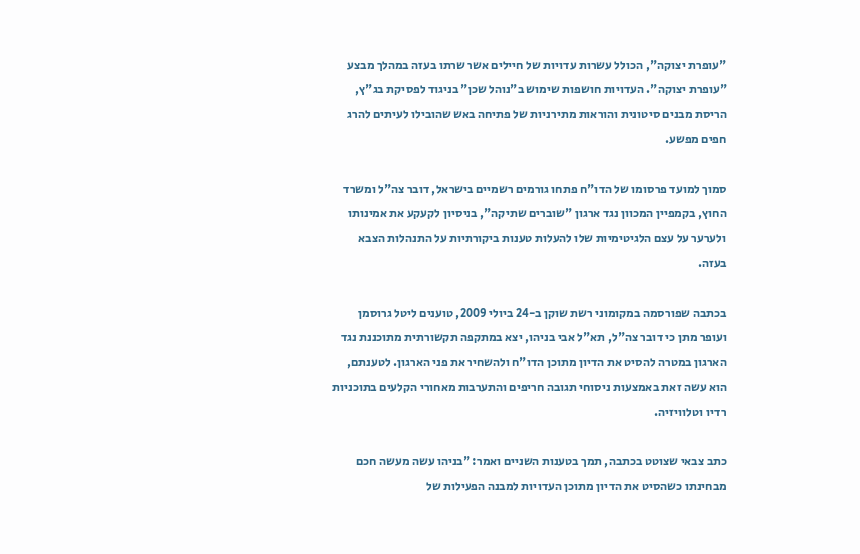"עופרת יצוקה", הכולל עשרות עדויות של חיילים אשר שרתו בעזה במהלך מבצע "עופרת יצוקה". העדויות חושפות שימוש ב"נוהל שכן" בניגוד לפסיקת בג"ץ, הריסת מבנים סיטונית והוראות מתירניות של פתיחה באש שהובילו לעיתים להרג חפים מפשע.

סמוך למועד פרסומו של הדו"ח פתחו גורמים רשמיים בישראל, דובר צה"ל ומשרד החוץ, בקמפיין המכוון נגד ארגון "שוברים שתיקה", בניסיון לקעקע את אמינותו ולערער על עצם הלגיטימיות שלו להעלות טענות ביקורתיות על התנהלות הצבא בעזה.

בכתבה שפורסמה במקומוני רשת שוקן ב-24 ביולי 2009, טוענים ליטל גרוסמן ועופר מתן כי דובר צה"ל, תא"ל אבי בניהו, יצא במתקפה תקשורתית מתוכננת נגד הארגון במטרה להסיט את הדיון מתוכן הדו"ח ולהשחיר את פני הארגון. לטענתם, הוא עשה זאת באמצעות ניסוחי תגובה חריפים והתערבות מאחורי הקלעים בתוכניות רדיו וטלוויזיה.

כתב צבאי שצוטט בכתבה, תמך בטענות השניים ואמר: "בניהו עשה מעשה חכם מבחינתו כשהסיט את הדיון מתוכן העדויות למבנה הפעילות של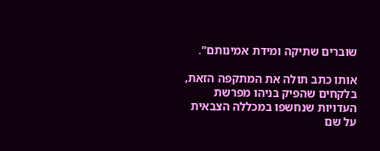שוברים שתיקה ומידת אמינותם".

אותו כתב תולה את המתקפה הזאת, בלקחים שהפיק בניהו מפרשת העדויות שנחשפו במכללה הצבאית על שם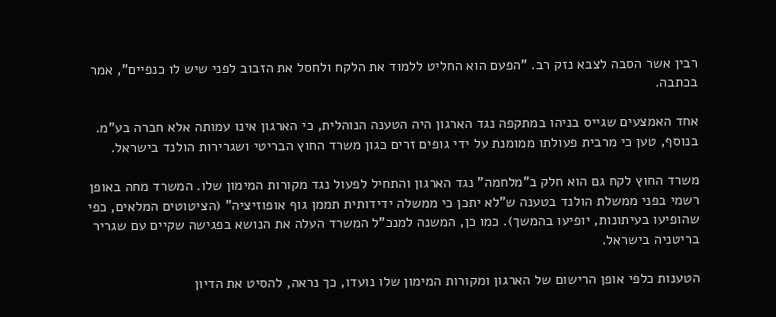רבין אשר הסבה לצבא נזק רב. "הפעם הוא החליט ללמוד את הלקח ולחסל את הזבוב לפני שיש לו כנפיים", אמר בכתבה.

אחד האמצעים שגייס בניהו במתקפה נגד הארגון היה הטענה הנוהלית, כי הארגון אינו עמותה אלא חברה בע"מ. בנוסף, טען כי מרבית פעולתו ממומנת על ידי גופים זרים כגון משרד החוץ הבריטי ושגרירות הולנד בישראל.

משרד החוץ לקח גם הוא חלק ב"מלחמה" נגד הארגון והתחיל לפעול נגד מקורות המימון שלו. המשרד מחה באופן רשמי בפני ממשלת הולנד בטענה ש"לא יתכן כי ממשלה ידידותית תממן גוף אופוזיציה" (הציטוטים המלאים, כפי שהופיעו בעיתונות, יופיעו בהמשך). כמו כן, המשנה למנכ"ל המשרד העלה את הנושא בפגישה שקיים עם שגריר בריטניה בישראל.

הטענות כלפי אופן הרישום של הארגון ומקורות המימון שלו נועדו, כך נראה, להסיט את הדיון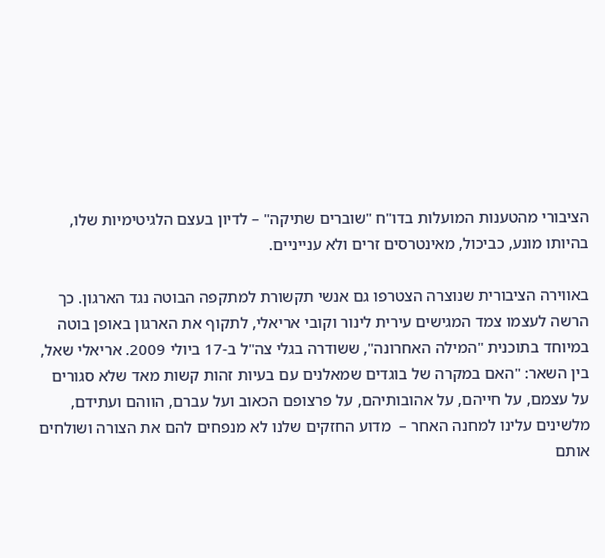הציבורי מהטענות המועלות בדו"ח "שוברים שתיקה" – לדיון בעצם הלגיטימיות שלו, בהיותו מונע, כביכול, מאינטרסים זרים ולא ענייניים.

באווירה הציבורית שנוצרה הצטרפו גם אנשי תקשורת למתקפה הבוטה נגד הארגון. כך הרשה לעצמו צמד המגישים עירית לינור וקובי אריאלי, לתקוף את הארגון באופן בוטה במיוחד בתוכנית "המילה האחרונה", ששודרה בגלי צה"ל ב-17 ביולי 2009. אריאלי שאל, בין השאר: "האם במקרה של בוגדים שמאלנים עם בעיות זהות קשות מאד שלא סגורים על עצמם, על חייהם, על אהובותיהם, על פרצופם הכאוב ועל עברם, הווהם ועתידם, מלשינים עלינו למחנה האחר –  מדוע החזקים שלנו לא מנפחים להם את הצורה ושולחים אותם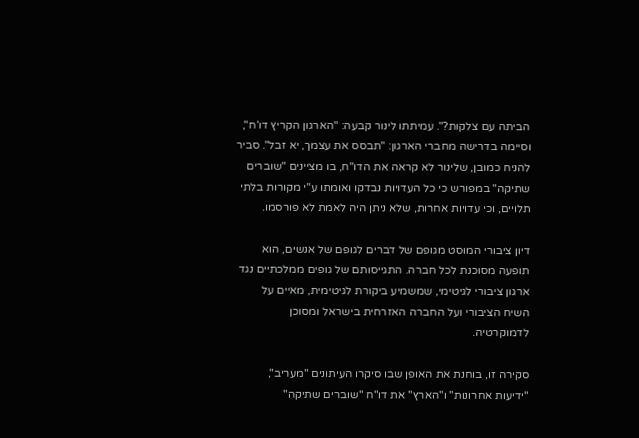הביתה עם צלקות?". עמיתתו לינור קבעה: "הארגון הקריץ דו'ח", וסיימה בדרישה מחברי הארגון: "תבסס את עצמך, יא זבל". סביר להניח כמובן, שלינור לא קראה את הדו"ח, בו מציינים "שוברים שתיקה" במפורש כי כל העדויות נבדקו ואומתו ע"י מקורות בלתי תלויים, וכי עדויות אחרות, שלא ניתן היה לאמת לא פורסמו.

דיון ציבורי המוסט מגופם של דברים לגופם של אנשים, הוא תופעה מסוכנת לכל חברה. התגייסותם של גופים ממלכתיים נגד ארגון ציבורי לגיטימי, שמשמיע ביקורת לגיטימית, מאיים על השיח הציבורי ועל החברה האזרחית בישראל ומסוכן לדמוקרטיה.

סקירה זו, בוחנת את האופן שבו סיקרו העיתונים "מעריב", "ידיעות אחרונות" ו"הארץ" את דו"ח "שוברים שתיקה"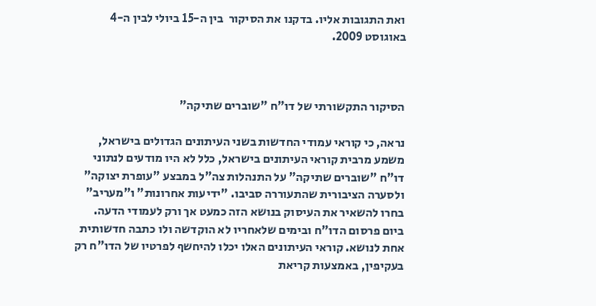ואת התגובות אליו. בדקנו את הסיקור  בין ה-15 ביולי לבין ה-4 באוגוסט 2009.



הסיקור התקשורתי של דו"ח "שוברים שתיקה"

נראה, כי קוראי עמודי החדשות בשני העיתונים הגדולים בישראל, משמע מרבית קוראי העיתונים בישראל, כלל לא היו מודעים לנתוני דו"ח "שוברים שתיקה" על התנהלות צה"ל במבצע "עופרת יצוקה" ולסערה הציבורית שהתעוררה סביבו. "ידיעות אחרונות" ו"מעריב" בחרו להשאיר את העיסוק בנושא הזה כמעט אך ורק לעמודי הדעה. ביום פרסום הדו"ח ובימים שלאחריו לא הוקדשה ולו כתבה חדשותית אחת לנושא. קוראי העיתונים האלו יכלו להיחשף לפרטיו של הדו"ח רק בעקיפין, באמצעות קריאת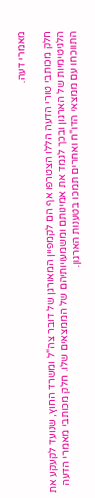מאמרי דעה.

חלק מכותבי טורי הדעה הללו הצטרפו אף הם לקמפיין המאורגן של דובר צה"ל ומשרד החוץ, שנועד לקעקע את הלגיטימיות של הארגון ובכך לגמד את אמינותם ומשמעויותיהם של הממצאים שלו. חלק מכותבי מאמרי הדעה התווכחו עם ממצאי הדו"ח ואחרים תמכו בטענות הארגון.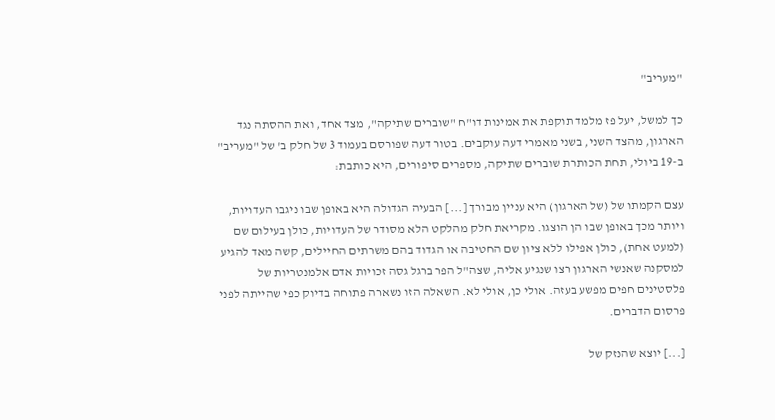"מעריב"

כך למשל, יעל פז מלמד תוקפת את אמינות דו"ח "שוברים שתיקה", מצד אחד, ואת ההסתה נגד הארגון, מהצד השני, בשני מאמרי דעה עוקבים. בטור דעה שפורסם בעמוד 3 של חלק ב' של "מעריב" ב-19 ביולי, תחת הכותרת שוברים שתיקה, מספרים סיפורים, היא כותבת:

עצם הקמתו של (של הארגון) היא עניין מבורך [...] הבעיה הגדולה היא באופן שבו ניגבו העדויות, ויותר מכך באופן שבו הן הוצגו. מקריאת חלק מהלקט הלא מסודר של העדויות, כולן בעילום שם (למעט אחת), כולן אפילו ללא ציון שם החטיבה או הגדוד בהם משרתים החיילים, קשה מאד להגיע למסקנה שאנשי הארגון רצו שנגיע אליה, שצה"ל הפר ברגל גסה זכויות אדם אלמנטריות של פלסטינים חפים מפשע בעזה. אולי כן, אולי לא. השאלה הזו נשארה פתוחה בדיוק כפי שהייתה לפני פרסום הדברים.

[...] יוצא שהנזק של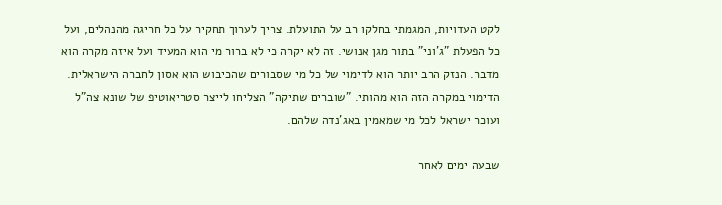לקט העדויות, המגמתי בחלקו רב על התועלת. צריך לערוך תחקיר על כל חריגה מהנהלים, ועל כל הפעלת "ג'וני" בתור מגן אנושי. זה לא יקרה כי לא ברור מי הוא המעיד ועל איזה מקרה הוא מדבר. הנזק הרב יותר הוא לדימוי של כל מי שסבורים שהכיבוש הוא אסון לחברה הישראלית. הדימוי במקרה הזה הוא מהותי. "שוברים שתיקה" הצליחו לייצר סטריאוטיפ של שונא צה"ל ועוכר ישראל לכל מי שמאמין באג'נדה שלהם.

שבעה ימים לאחר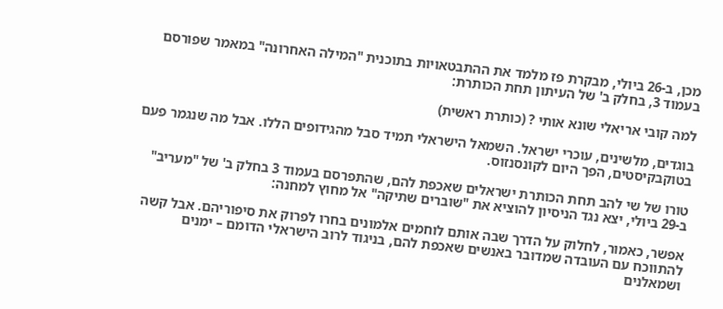מכן, ב-26 ביולי, מבקרת פז מלמד את ההתבטאויות בתוכנית "המילה האחרונה" במאמר שפורסם בעמוד 3, בחלק ב' של העיתון תחת הכותרת:

למה קובי אריאלי שונא אותי ? (כותרת ראשית)

בוגדים, מלשינים, עוכרי ישראל. השמאל הישראלי תמיד סבל מהגידופים הללו. אבל מה שנגמר פעם בטוקבקיסטים, הפך היום לקונסנזוס.

טורו של שי להב תחת הכותרת ישראלים שאכפת להם, שהתפרסם בעמוד 3 בחלק ב' של "מעריב" ב-29 ביולי, יצא נגד הניסיון להוציא את "שוברים שתיקה" אל מחוץ למחנה:

אפשר, כאמור, לחלוק על הדרך שבה אותם לוחמים אלמונים בחרו לפרוק את סיפוריהם. אבל קשה להתווכח עם העובדה שמדובר באנשים שאכפת להם, בניגוד לרוב הישראלי הדומם – ימנים ושמאלנים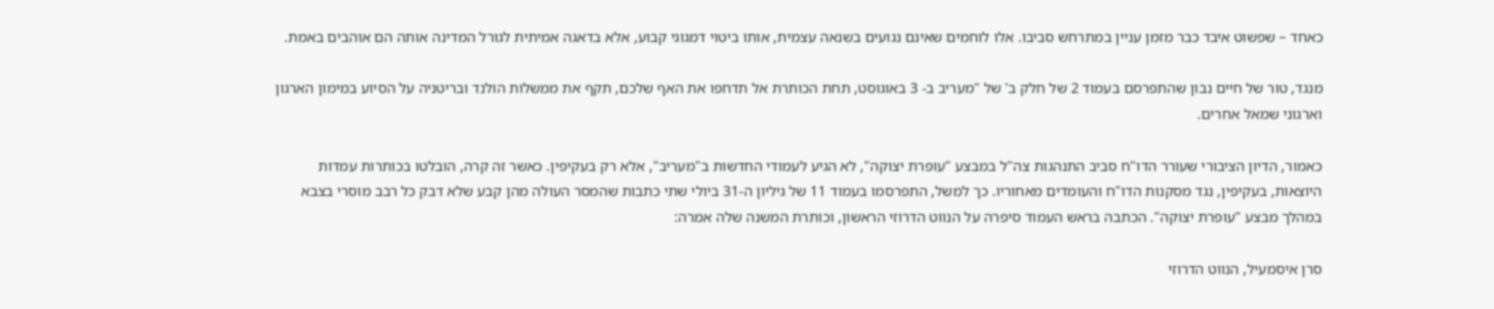כאחד – שפשוט איבד כבר מזמן עניין במתרחש סביבו. אלו לוחמים שאינם נגועים בשנאה עצמית, אותו ביטוי דמגוגי קבוע, אלא בדאגה אמיתית לגורל המדינה אותה הם אוהבים באמת.

מנגד, טור של חיים נבון שהתפרסם בעמוד 2 של חלק ב' של "מעריב ב- 3 באוגוסט, תחת הכותרת אל תדחפו את האף שלכם, תקף את ממשלות הולנד ובריטניה על הסיוע במימון הארגון וארגוני שמאל אחרים.

כאמור, הדיון הציבורי שעורר הדו"ח סביב התנהגות צה"ל במבצע "עופרת יצוקה", לא הגיע לעמודי החדשות ב"מעריב", אלא רק בעקיפין. כאשר זה קרה, הובלטו בכותרות עמדות היוצאות, בעקיפין, נגד מסקנות הדו"ח והעומדים מאחוריו. כך למשל, התפרסמו בעמוד 11 של גיליון ה-31 ביולי שתי כתבות שהמסר העולה מהן קבע שלא דבק כל רבב מוסרי בצבא במהלך מבצע "עופרת יצוקה". הכתבה בראש העמוד סיפרה על הנווט הדרוזי הראשון, וכותרת המשנה שלה אמרה:

סרן איסמעיל, הנווט הדרוזי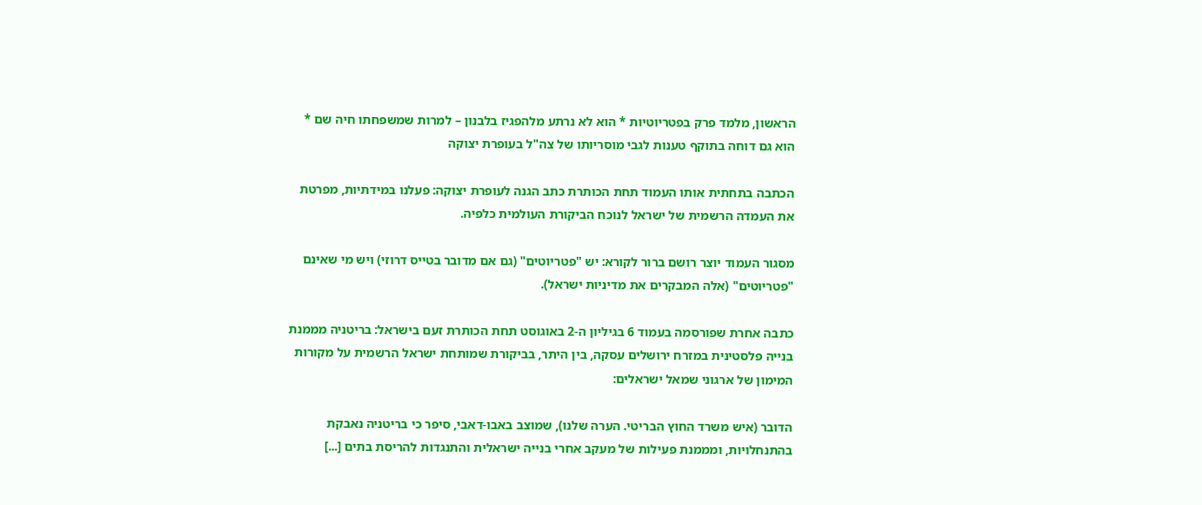הראשון, מלמד פרק בפטריוטיות * הוא לא נרתע מלהפגיז בלבנון – למרות שמשפחתו חיה שם * הוא גם דוחה בתוקף טענות לגבי מוסריותו של צה"ל בעופרת יצוקה

הכתבה בתחתית אותו העמוד תחת הכותרת כתב הגנה לעופרת יצוקה: פעלנו במידתיות, מפרטת את העמדה הרשמית של ישראל לנוכח הביקורת העולמית כלפיה.

מסגור העמוד יוצר רושם ברור לקורא: יש "פטריוטים" (גם אם מדובר בטייס דרוזי) ויש מי שאינם "פטריוטים" (אלה המבקרים את מדיניות ישראל).

כתבה אחרת שפורסמה בעמוד 6 בגיליון ה-2 באוגוסט תחת הכותרת זעם בישראל: בריטניה מממנת בנייה פלסטינית במזרח ירושלים עסקה, בין היתר, בביקורת שמותחת ישראל הרשמית על מקורות המימון של ארגוני שמאל ישראלים:

הדובר (איש משרד החוץ הבריטי. הערה שלנו), שמוצב באבו-דאבי, סיפר כי בריטניה נאבקת בהתנחלויות, ומממנת פעילות של מעקב אחרי בנייה ישראלית והתנגדות להריסת בתים [...]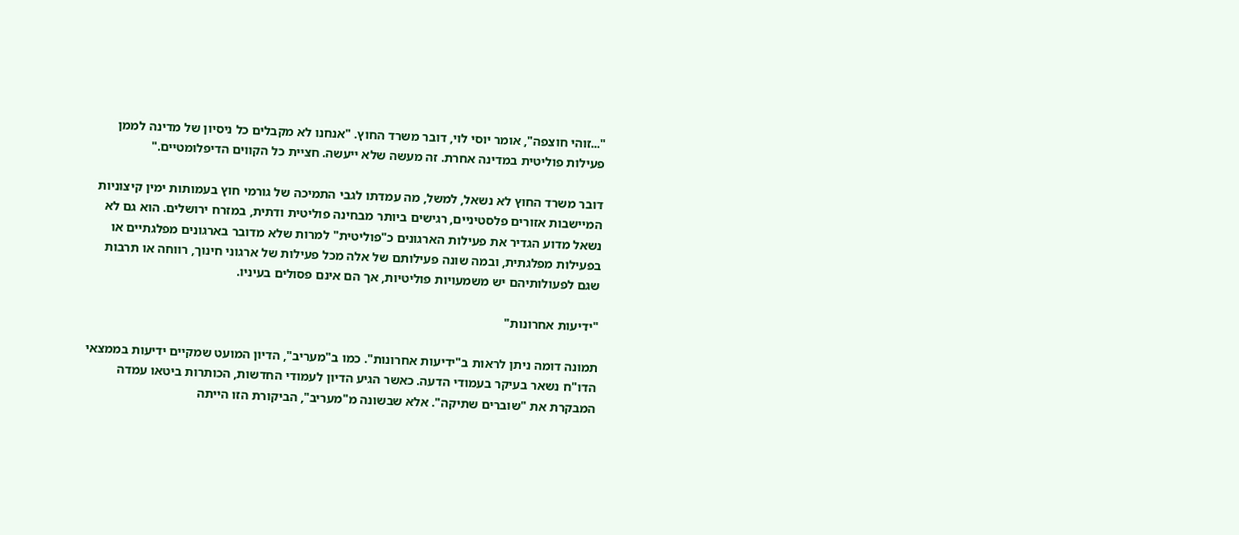"...זוהי חוצפה", אומר יוסי לוי, דובר משרד החוץ. "אנחנו לא מקבלים כל ניסיון של מדינה לממן פעילות פוליטית במדינה אחרת. זה מעשה שלא ייעשה. חציית כל הקווים הדיפלומטיים."

דובר משרד החוץ לא נשאל, למשל, מה עמדתו לגבי התמיכה של גורמי חוץ בעמותות ימין קיצוניות המיישבות אזורים פלסטיניים, רגישים ביותר מבחינה פוליטית ודתית, במזרח ירושלים. הוא גם לא נשאל מדוע הגדיר את פעילות הארגונים כ"פוליטית" למרות שלא מדובר בארגונים מפלגתיים או בפעילות מפלגתית, ובמה שונה פעילותם של אלה מכל פעילות של ארגוני חינוך, רווחה או תרבות שגם לפעולותיהם יש משמעויות פוליטיות, אך הם אינם פסולים בעיניו.

"ידיעות אחרונות"

תמונה דומה ניתן לראות ב"ידיעות אחרונות". כמו ב"מעריב", הדיון המועט שמקיים ידיעות בממצאי הדו"ח נשאר בעיקר בעמודי הדעה. כאשר הגיע הדיון לעמודי החדשות, הכותרות ביטאו עמדה המבקרת את "שוברים שתיקה". אלא שבשונה מ"מעריב", הביקורת הזו הייתה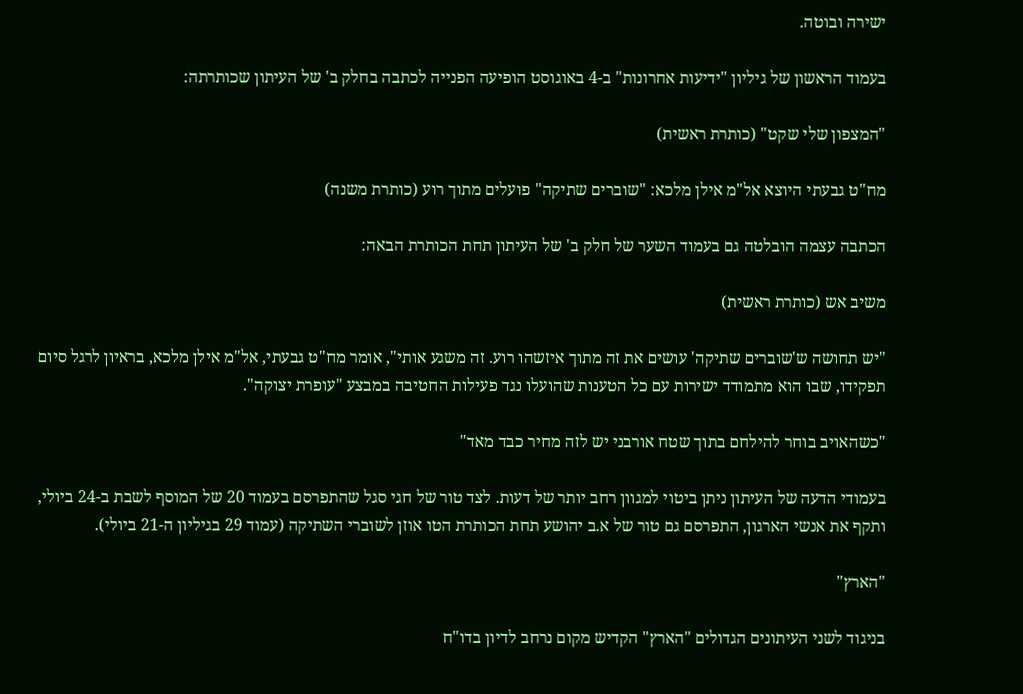ישירה ובוטה.

בעמוד הראשון של גיליון "ידיעות אחרונות" ב-4 באוגוסט הופיעה הפנייה לכתבה בחלק ב' של העיתון שכותרתה:

"המצפון שלי שקט" (כותרת ראשית)

מח"ט גבעתי היוצא אל"מ אילן מלכא: "שוברים שתיקה" פועלים מתוך רוע (כותרת משנה)

הכתבה עצמה הובלטה גם בעמוד השער של חלק ב' של העיתון תחת הכותרת הבאה:

משיב אש (כותרת ראשית)

"יש תחושה ש'שוברים שתיקה' עושים את זה מתוך איזשהו רוע. זה משגע אותי", אומר מח"ט גבעתי, אל"מ אילן מלכא, בראיון לרגל סיום תפקידו, שבו הוא מתמודד ישירות עם כל הטענות שהועלו נגד פעילות החטיבה במבצע "עופרת יצוקה".

"כשהאויב בוחר להילחם בתוך שטח אורבני יש לזה מחיר כבד מאד"

בעמודי הדעה של העיתון ניתן ביטוי למגוון רחב יותר של דעות. לצד טור של חגי סגל שהתפרסם בעמוד 20 של המוסף לשבת ב-24 ביולי, ותקף את אנשי הארגון, התפרסם גם טור של א.ב יהושע תחת הכותרת הטו אוזן לשוברי השתיקה (עמוד 29 בגיליון ה-21 ביולי).

"הארץ"

בניגוד לשני העיתונים הגדולים "הארץ" הקדיש מקום נרחב לדיון בדו"ח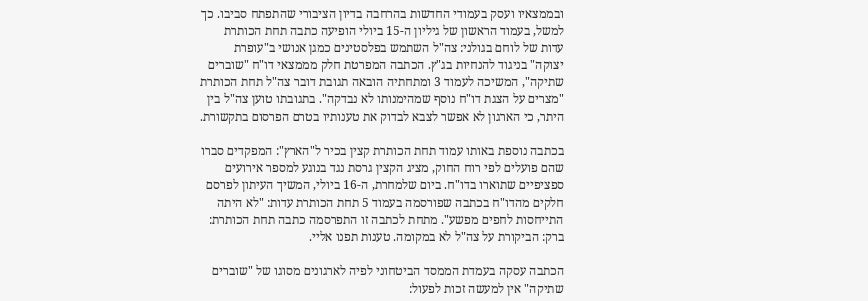ובממצאיו ועסק בעמודי החדשות בהרחבה בדיון הציבורי שהתפתח סביבו. כך למשל, בעמוד הראשון של גיליון ה-15 ביולי הופיעה כתבה תחת הכותרת עדות של לוחם בגולני: צה"ל השתמש בפלסטינים כמגן אנושי ב"עופרת יצוקה" בניגוד להנחיות בג"ץ. הכתבה המפרטת חלק מממצאי דו"ח "שוברים שתיקה", המשיכה לעמוד 3 ומתחתיה הובאה תגובת דובר צה"ל תחת הכותרת "מצרים על הצגת דו"ח נוסף שמהימנותו לא נבדקה". בתגובתו טוען צה"ל בין היתר, כי הארגון לא אפשר לצבא לבדוק את טענותיו בטרם הפרסום בתקשורת.

בכתבה נוספת באותו עמוד תחת הכותרת קצין בכיר ל"הארץ": המפקדים סברו שהם פועלים לפי רוח החוק, מציג הקצין גרסת נגד בנוגע למספר אירועים ספציפיים שתוארו בדו"ח. ביום שלמחרת, ה-16 ביולי, המשיך העיתון לפרסם חלקים מהדו"ח בכתבה שפורסמה בעמוד 5 תחת הכותרת עדות: "לא היתה התייחסות לחפים מפשע". מתחת לכתבה זו התפרסמה כתבה תחת הכותרת: ברק: הביקורת על צה"ל לא במקומה. טענות תפנו אליי.

הכתבה עסקה בעמדת הממסד הביטחוני לפיה לארגונים מסוגו של "שוברים שתיקה" אין למעשה זכות לפעול: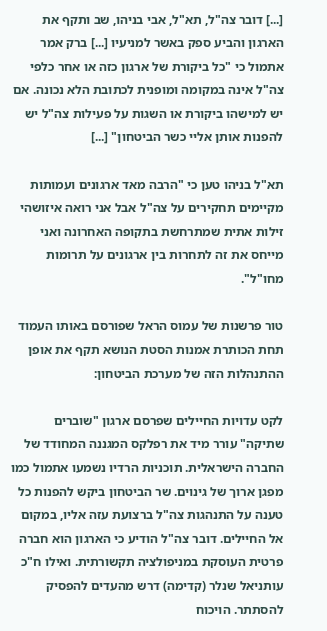[...] דובר צה"ל, תא"ל, אבי בניהו, שב ותקף את הארגון והביע ספק באשר למניעיו [...] ברק אמר אתמול כי "כל ביקורת של ארגון כזה או אחר כלפי צה"ל אינה במקומה ומופנית לכתובת הלא נכונה. אם יש למישהו ביקורת או השגות על פעילות צה"ל יש להפנות אותן אליי כשר הביטחון" [...]

תא"ל בניהו טען כי "הרבה מאד ארגונים ועמותות מקיימים תחקירים על צה"ל אבל אני רואה איזושהי זילות אתית שמתרחשת בתקופה האחרונה ואני מייחס את זה לתחרות בין ארגונים על תרומות מחו"ל".

טור פרשנות של עמוס הראל שפורסם באותו העמוד תחת הכותרת אמנות הסטת הנושא תקף את אופן ההתנהלות הזה של מערכת הביטחון:

לקט עדויות החיילים שפרסם ארגון "שוברים שתיקה" עורר מיד את רפלקס המגננה המחודד של החברה הישראלית. תוכניות הרדיו נשמעו אתמול כמו מפגן ארוך של גינוים. שר הביטחון ביקש להפנות כל טענה על התנהגות צה"ל ברצועת עזה אליו, במקום אל החיילים. דובר צה"ל הודיע כי הארגון הוא חברה פרטית העוסקת במניפולציה תקשורתית. ואילו ח"כ עותניאל שנלר (קדימה) דרש מהעדים להפסיק להסתתר. הויכוח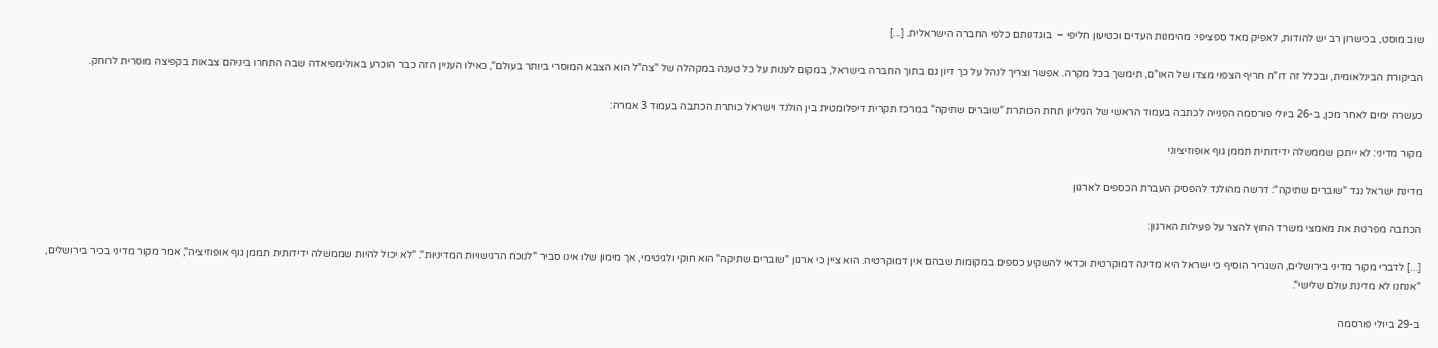שוב מוסט, בכישרון רב יש להודות, לאפיק מאד ספציפי: מהימנות העדים וכטיעון חליפי –  בוגדנותם כלפי החברה הישראלית. [...]

הביקורת הבינלאומית, ובכלל זה דו"ח חריף הצפוי מצדו של האו"ם, תימשך בכל מקרה. אפשר וצריך לנהל על כך דיון גם בתוך החברה בישראל, במקום לענות על כל טענה במקהלה של "צה"ל הוא הצבא המוסרי ביותר בעולם", כאילו העניין הזה כבר הוכרע באולימפיאדה שבה התחרו ביניהם צבאות בקפיצה מוסרית לרוחק.

כעשרה ימים לאחר מכן, ב-26 ביולי פורסמה הפנייה לכתבה בעמוד הראשי של הגיליון תחת הכותרת "שוברים שתיקה" במרכז תקרית דיפלומטית בין הולנד וישראל כותרת הכתבה בעמוד 3 אמרה:

מקור מדיני: לא ייתכן שממשלה ידידותית תממן גוף אופוזיציוני

מדינת ישראל נגד "שוברים שתיקה": דרשה מהולנד להפסיק העברת הכספים לארגון

הכתבה מפרטת את מאמצי משרד החוץ להצר על פעילות הארגון:

[...] לדברי מקור מדיני בירושלים, השגריר הוסיף כי ישראל היא מדינה דמוקרטית וכדאי להשקיע כספים במקומות שבהם אין דמוקרטיה. הוא ציין כי ארגון "שוברים שתיקה" הוא חוקי ולגיטימי, אך מימון שלו אינו סביר "לנוכח הרגישויות המדיניות". "לא יכול להיות שממשלה ידידותית תממן גוף אופוזיציה", אמר מקור מדיני בכיר בירושלים, "אנחנו לא מדינת עולם שלישי".

ב-29 ביולי פורסמה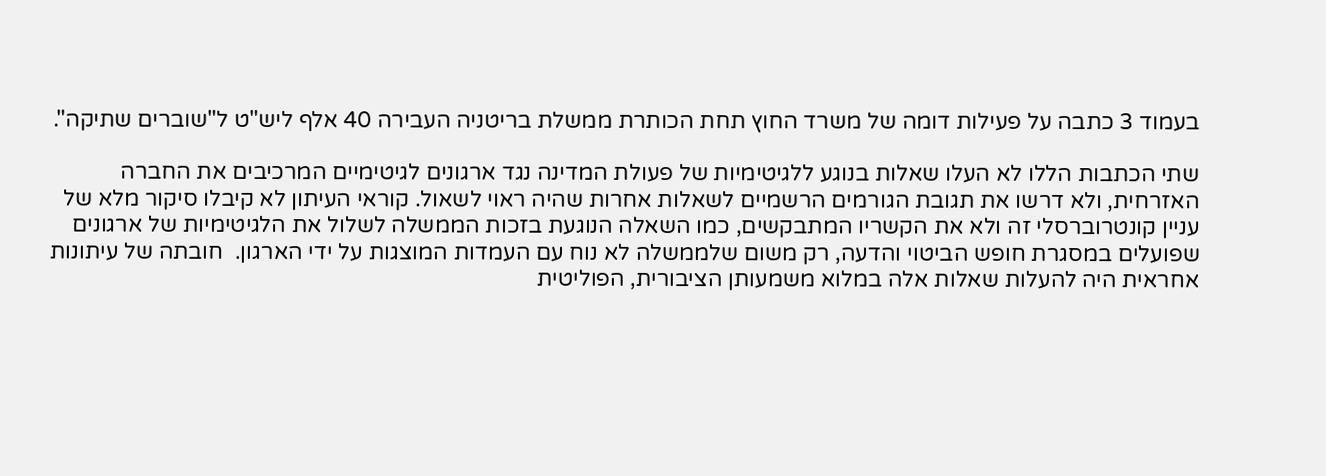בעמוד 3 כתבה על פעילות דומה של משרד החוץ תחת הכותרת ממשלת בריטניה העבירה 40 אלף ליש"ט ל"שוברים שתיקה".

שתי הכתבות הללו לא העלו שאלות בנוגע ללגיטימיות של פעולת המדינה נגד ארגונים לגיטימיים המרכיבים את החברה האזרחית, ולא דרשו את תגובת הגורמים הרשמיים לשאלות אחרות שהיה ראוי לשאול. קוראי העיתון לא קיבלו סיקור מלא של עניין קונטרוברסלי זה ולא את הקשריו המתבקשים, כמו השאלה הנוגעת בזכות הממשלה לשלול את הלגיטימיות של ארגונים שפועלים במסגרת חופש הביטוי והדעה, רק משום שלממשלה לא נוח עם העמדות המוצגות על ידי הארגון.  חובתה של עיתונות אחראית היה להעלות שאלות אלה במלוא משמעותן הציבורית, הפוליטית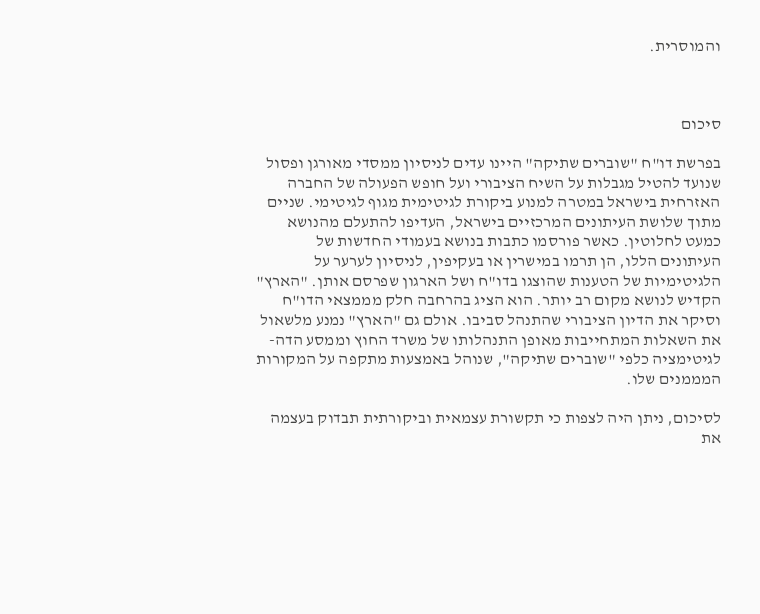והמוסרית.



סיכום

בפרשת דו"ח "שוברים שתיקה" היינו עדים לניסיון ממסדי מאורגן ופסול שנועד להטיל מגבלות על השיח הציבורי ועל חופש הפעולה של החברה האזרחית בישראל במטרה למנוע ביקורת לגיטימית מגוף לגיטימי. שניים מתוך שלושת העיתונים המרכזיים בישראל, העדיפו להתעלם מהנושא כמעט לחלוטין. כאשר פורסמו כתבות בנושא בעמודי החדשות של העיתונים הללו, הן תרמו במישרין או בעקיפין, לניסיון לערער על הלגיטימיות של הטענות שהוצגו בדו"ח ושל הארגון שפרסם אותן. "הארץ" הקדיש לנושא מקום רב יותר. הוא הציג בהרחבה חלק מממצאי הדו"ח וסיקר את הדיון הציבורי שהתנהל סביבו. אולם גם "הארץ" נמנע מלשאול את השאלות המתחייבות מאופן התנהלותו של משרד החוץ וממסע הדה-לגיטימציה כלפי "שוברים שתיקה", שנוהל באמצעות מתקפה על המקורות המממנים שלו.

לסיכום, ניתן היה לצפות כי תקשורת עצמאית וביקורתית תבדוק בעצמה את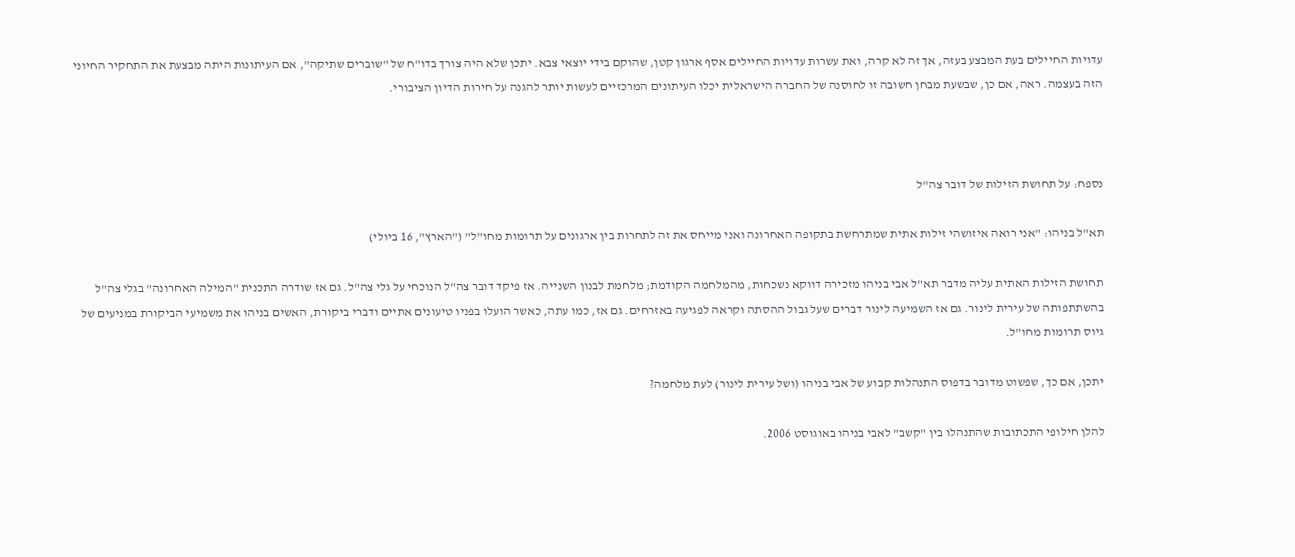עדויות החיילים בעת המבצע בעזה, אך זה לא קרה, ואת עשרות עדויות החיילים אסף ארגון קטן, שהוקם בידי יוצאי צבא. יתכן שלא היה צורך בדו"ח של "שוברים שתיקה", אם העיתונות היתה מבצעת את התחקיר החיוני הזה בעצמה. ראה, אם כן, שבשעת מבחן חשובה זו לחוסנה של החברה הישראלית יכלו העיתונים המרכזיים לעשות יותר להגנה על חירות הדיון הציבורי.



נספח: על תחושת הזילות של דובר צה"ל

תא"ל בניהו: "אני רואה איזושהי זילות אתית שמתרחשת בתקופה האחרונה ואני מייחס את זה לתחרות בין ארגונים על תרומות מחו"ל" ("הארץ", 16 ביולי)

תחושת הזילות האתית עליה מדבר תא"ל אבי בניהו מזכירה דווקא נשכחות, מהמלחמה הקודמת; מלחמת לבנון השנייה. אז פיקד דובר צה"ל הנוכחי על גלי צה"ל. גם אז שודרה התכנית "המילה האחרונה" בגלי צה"ל בהשתתפותה של עירית לינור. גם אז השמיעה לינור דברים שעל גבול ההסתה וקראה לפגיעה באזרחים. גם אז, כמו עתה, כאשר הועלו בפניו טיעונים אתיים ודברי ביקורת, האשים בניהו את משמיעי הביקורת במניעים של גיוס תרומות מחו"ל.

יתכן, אם כך, שפשוט מדובר בדפוס התנהלות קבוע של אבי בניהו (ושל עירית לינור) לעת מלחמה?

להלן חילופי התכתובות שהתנהלו בין "קשב" לאבי בניהו באוגוסט 2006.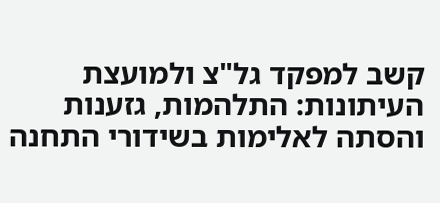קשב למפקד גל"צ ולמועצת העיתונות: התלהמות, גזענות והסתה לאלימות בשידורי התחנה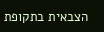הצבאית בתקופת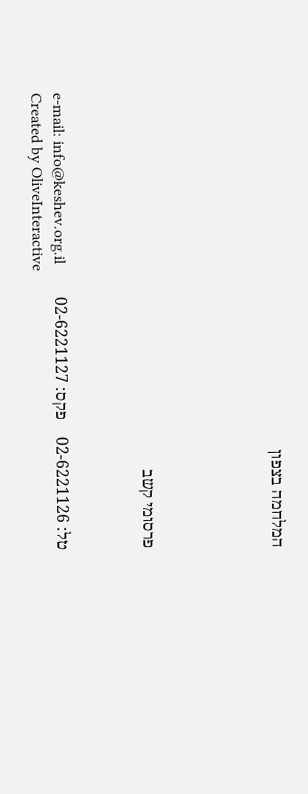המלחמה בצפון





פרסומי קשב



טל: 02-6221126    פקס: 02-6221127        e-mail: info@keshev.org.il
Created by OliveInteractive